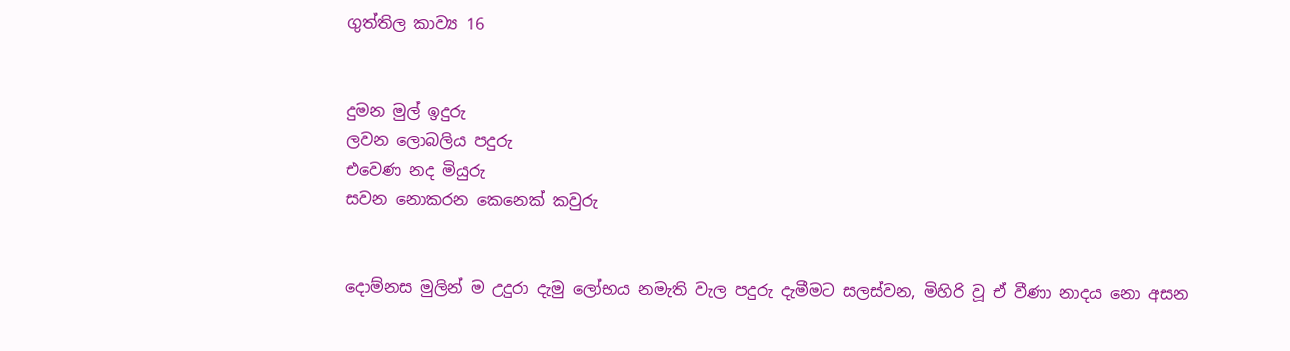ගුත්තිල කාව්‍ය 16


දුමන මුල් ඉදුරු
ලවන ලොබලිය පදුරු
එවෙණ නද මියුරු
සවන නොකරන කෙනෙක්‌ කවුරු


දොම්නස මුලින් ම උදුරා දැමු ලෝභය නමැති වැල පදුරු දැමීමට සලස්‌වන, මිහිරි වූ ඒ වීණා නාදය නො අසන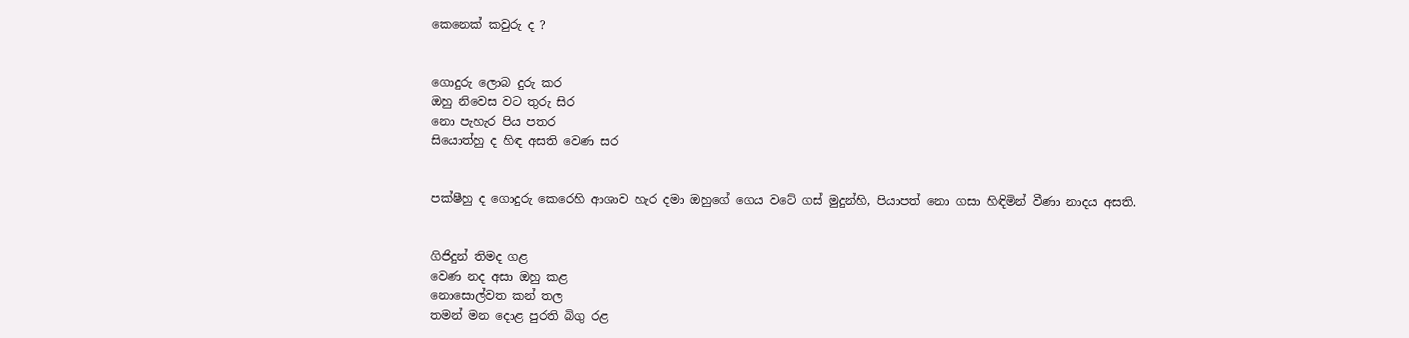කෙනෙක්‌ කවුරු ද ?


ගොදුරු ලොබ දුරු කර
ඔහු නිවෙස වට තුරු සිර
නො පැහැර පිය පතර
සියොත්හු ද හිඳ අසති වෙණ සර


පක්‌ෂීහු ද ගොදුරු කෙරෙහි ආශාව හැර දමා ඔහුගේ ගෙය වටේ ගස්‌ මුදුන්හි, පියාපත් නො ගසා හිඳිමින් වීණා නාදය අසති.


ගිජිදුන් තිමද ගළ
වෙණ නද අසා ඔහු කළ
නොසොල්වත කන් තල
තමන් මන දොළ පුරති බිගු රළ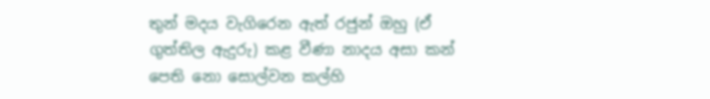තුන් මදය වැගිරෙන ඇත් රජුන් ඔහු (ඒ ගුත්තිල ඇදුරු) කළ වීණා නාදය අසා කන් පෙති නො සොල්වන කල්හි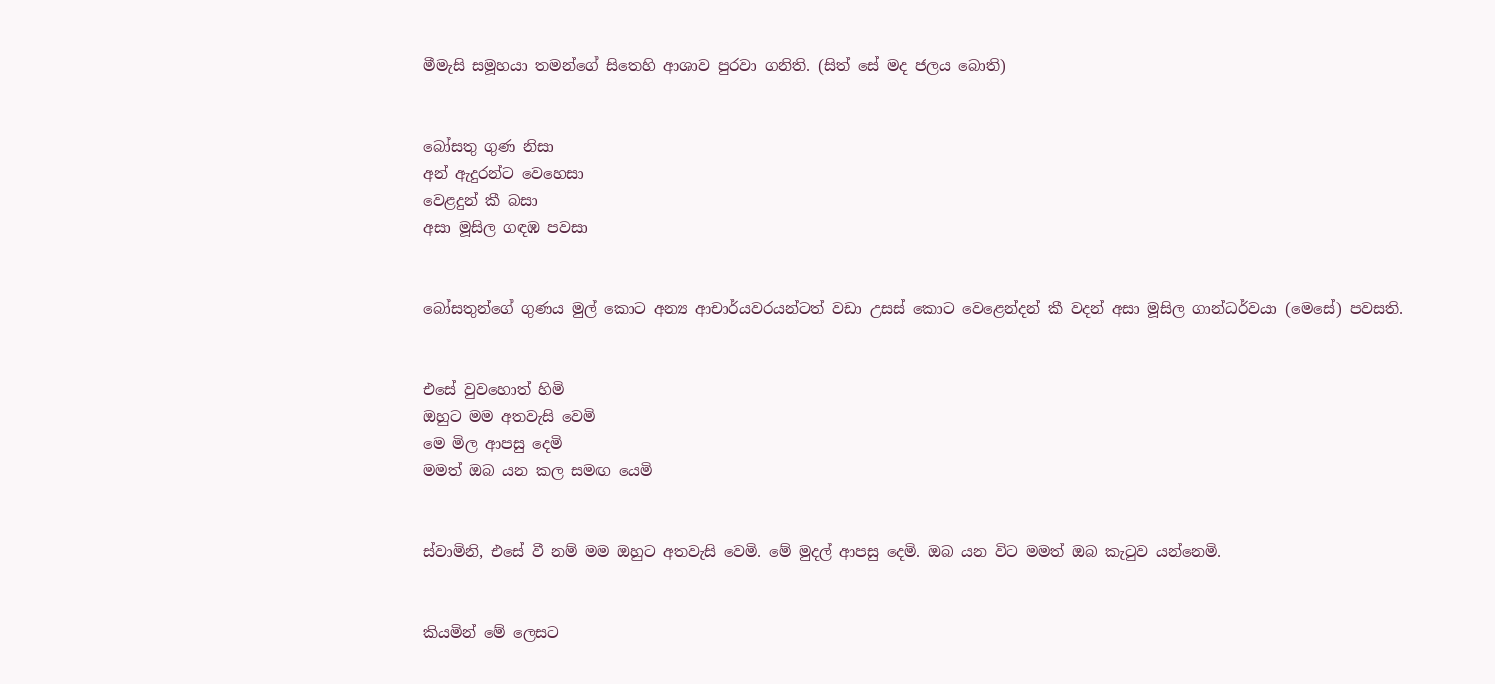මීමැසි සමූහයා තමන්ගේ සිතෙහි ආශාව පුරවා ගනිති. (සිත් සේ මද ජලය බොති)


බෝසතු ගුණ නිසා
අන් ඇදුරන්ට වෙහෙසා
වෙළදුන් කී බසා
අසා මූසිල ගඳඹ පවසා


බෝසතුන්ගේ ගුණය මුල් කොට අන්‍ය ආචාර්යවරයන්ටත් වඩා උසස්‌ කොට වෙළෙන්දන් කී වදන් අසා මූසිල ගාන්ධර්වයා (මෙසේ) පවසති.


එසේ වුවහොත් හිමි
ඔහුට මම අතවැසි වෙමි
මෙ මිල ආපසු දෙමි
මමත් ඔබ යන කල සමඟ යෙමි


ස්‌වාමිනි, එසේ වී නම් මම ඔහුට අතවැසි වෙමි. මේ මුදල් ආපසු දෙමි. ඔබ යන විට මමත් ඔබ කැටුව යන්නෙමි.


කියමින් මේ ලෙසට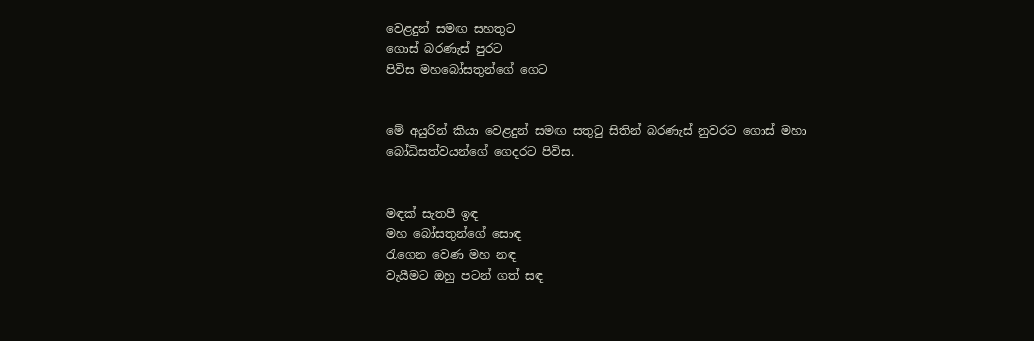වෙළදුන් සමඟ සහතුට
ගොස්‌ බරණැස්‌ පුරට
පිවිස මහබෝසතුන්ගේ ගෙට


මේ අයුරින් කියා වෙළදුන් සමඟ සතුටු සිතින් බරණැස්‌ නුවරට ගොස්‌ මහා බෝධිසත්වයන්ගේ ගෙදරට පිවිස.


මඳක්‌ සැතපී ඉඳ
මහ බෝසතුන්ගේ සොඳ
රැගෙන වෙණ මහ නඳ
වැයීමට ඔහු පටන් ගත් සඳ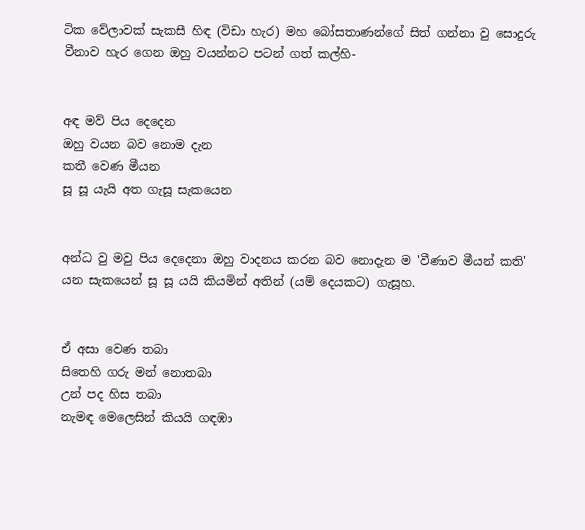ටික වේලාවක්‌ සැකසී හිඳ (විඩා හැර) මහ බෝසතාණන්ගේ සිත් ගන්නා වු සොදුරු වීනාව හැර ගෙන ඔහු වයන්නට පටන් ගත් කල්හි-


අඳ මව් පිය දෙදෙන
ඔහු වයන බව නොම දැන
කතී වෙණ මීයන
සූ සූ යැයි අත ගැසූ සැකයෙන


අන්ධ වු මවු පිය දෙදෙනා ඔහු වාදනය කරන බව නොදැන ම 'වීණාව මීයන් කති' යන සැකයෙන් සූ සූ යයි කියමින් අතින් (යම් දෙයකට) ගැසූහ.


ඒ අසා වෙණ තබා
සිතෙහි ගරු මන් නොතබා
උන් පද හිස තබා
නැමඳ මෙලෙසින් කියයි ගඳඹා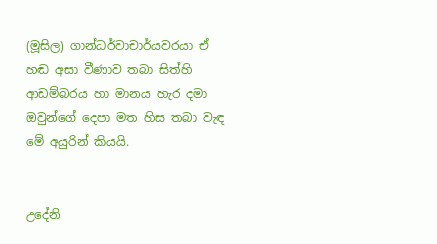(මූසිල) ගාන්ධර්වාචාර්යවරයා ඒ හඬ අසා වීණාව තබා සිත්හි ආඩම්බරය හා මානය හැර දමා ඔවුන්ගේ දෙපා මත හිස තබා වැඳ මේ අයුරින් කියයි.


උදේනි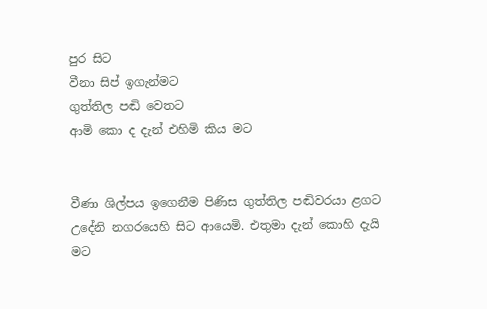පුර සිට
වීනා සිප් ඉගැන්මට
ගුත්තිල පඬි වෙතට
ආමි කො ද දැන් එහිමි කිය මට


වීණා ශිල්පය ඉගෙනීම පිණිස ගුත්තිල පඬිවරයා ළගට උදේනි නගරයෙහි සිට ආයෙමි. එතුමා දැන් කොහි දැයි මට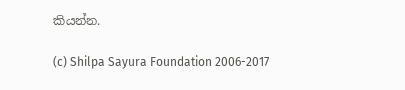කියන්න.

(c) Shilpa Sayura Foundation 2006-2017